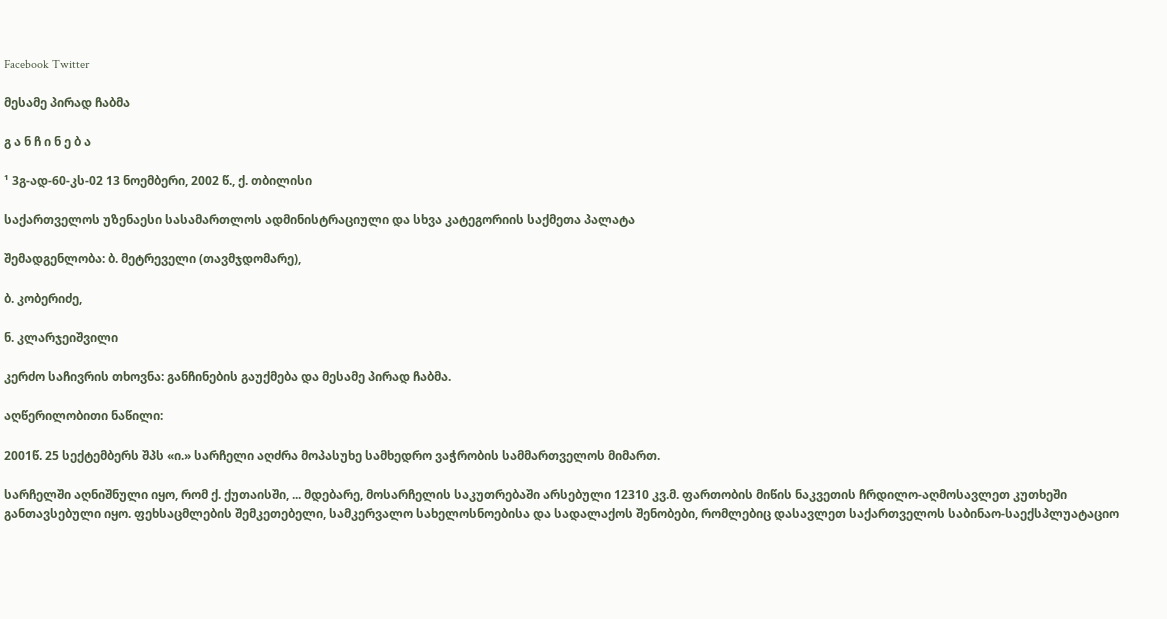Facebook Twitter

მესამე პირად ჩაბმა

გ ა ნ ჩ ი ნ ე ბ ა

¹ 3გ-ად-60-კს-02 13 ნოემბერი, 2002 წ., ქ. თბილისი

საქართველოს უზენაესი სასამართლოს ადმინისტრაციული და სხვა კატეგორიის საქმეთა პალატა

შემადგენლობა: ბ. მეტრეველი (თავმჯდომარე),

ბ. კობერიძე,

ნ. კლარჯეიშვილი

კერძო საჩივრის თხოვნა: განჩინების გაუქმება და მესამე პირად ჩაბმა.

აღწერილობითი ნაწილი:

2001წ. 25 სექტემბერს შპს «ი.» სარჩელი აღძრა მოპასუხე სამხედრო ვაჭრობის სამმართველოს მიმართ.

სარჩელში აღნიშნული იყო, რომ ქ. ქუთაისში, ... მდებარე, მოსარჩელის საკუთრებაში არსებული 12310 კვ.მ. ფართობის მიწის ნაკვეთის ჩრდილო-აღმოსავლეთ კუთხეში განთავსებული იყო. ფეხსაცმლების შემკეთებელი, სამკერვალო სახელოსნოებისა და სადალაქოს შენობები, რომლებიც დასავლეთ საქართველოს საბინაო-საექსპლუატაციო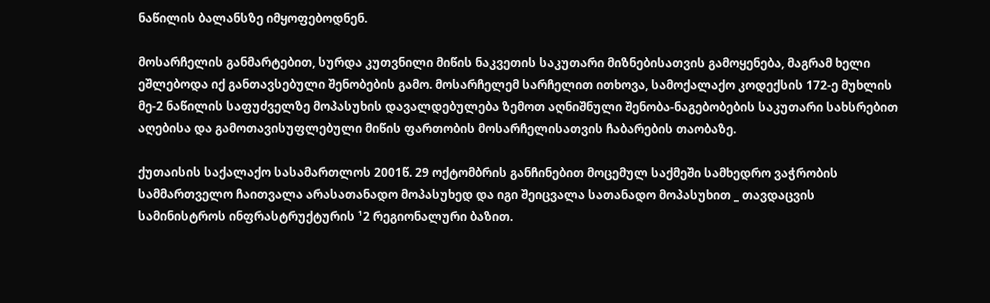ნაწილის ბალანსზე იმყოფებოდნენ.

მოსარჩელის განმარტებით, სურდა კუთვნილი მიწის ნაკვეთის საკუთარი მიზნებისათვის გამოყენება, მაგრამ ხელი ეშლებოდა იქ განთავსებული შენობების გამო. მოსარჩელემ სარჩელით ითხოვა, სამოქალაქო კოდექსის 172-ე მუხლის მე-2 ნაწილის საფუძველზე მოპასუხის დავალდებულება ზემოთ აღნიშნული შენობა-ნაგებობების საკუთარი სახსრებით აღებისა და გამოთავისუფლებული მიწის ფართობის მოსარჩელისათვის ჩაბარების თაობაზე.

ქუთაისის საქალაქო სასამართლოს 2001წ. 29 ოქტომბრის განჩინებით მოცემულ საქმეში სამხედრო ვაჭრობის სამმართველო ჩაითვალა არასათანადო მოპასუხედ და იგი შეიცვალა სათანადო მოპასუხით _ თავდაცვის სამინისტროს ინფრასტრუქტურის ¹2 რეგიონალური ბაზით.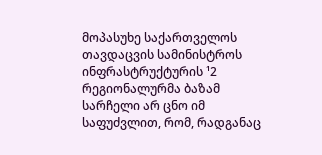მოპასუხე საქართველოს თავდაცვის სამინისტროს ინფრასტრუქტურის ¹2 რეგიონალურმა ბაზამ სარჩელი არ ცნო იმ საფუძვლით, რომ, რადგანაც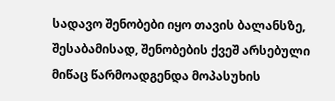სადავო შენობები იყო თავის ბალანსზე, შესაბამისად, შენობების ქვეშ არსებული მიწაც წარმოადგენდა მოპასუხის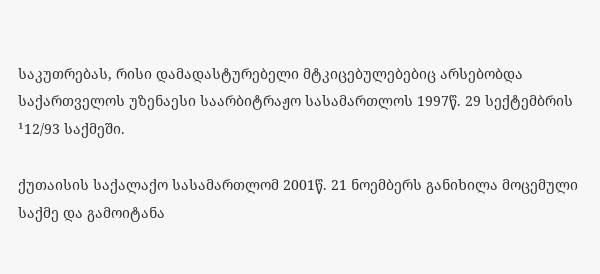საკუთრებას, რისი დამადასტურებელი მტკიცებულებებიც არსებობდა საქართველოს უზენაესი საარბიტრაჟო სასამართლოს 1997წ. 29 სექტემბრის ¹12/93 საქმეში.

ქუთაისის საქალაქო სასამართლომ 2001წ. 21 ნოემბერს განიხილა მოცემული საქმე და გამოიტანა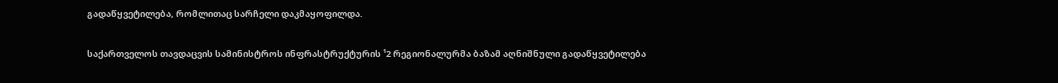გადაწყვეტილება, რომლითაც სარჩელი დაკმაყოფილდა.

საქართველოს თავდაცვის სამინისტროს ინფრასტრუქტურის ¹2 რეგიონალურმა ბაზამ აღნიშნული გადაწყვეტილება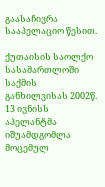გაასაჩივრა სააპელაციო წესით.

ქუთაისის საოლქო სასამართლოში საქმის განხილვისას 2002წ. 13 ივნისს აპელანტმა იშუამდგომლა მოცემულ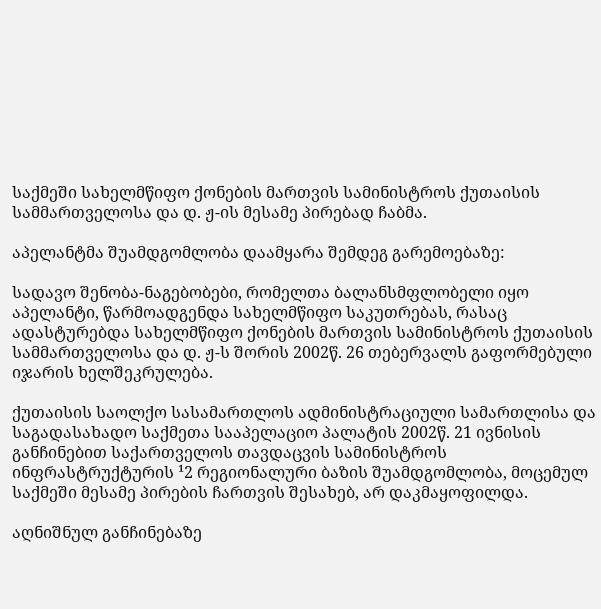საქმეში სახელმწიფო ქონების მართვის სამინისტროს ქუთაისის სამმართველოსა და დ. ჟ-ის მესამე პირებად ჩაბმა.

აპელანტმა შუამდგომლობა დაამყარა შემდეგ გარემოებაზე:

სადავო შენობა-ნაგებობები, რომელთა ბალანსმფლობელი იყო აპელანტი, წარმოადგენდა სახელმწიფო საკუთრებას, რასაც ადასტურებდა სახელმწიფო ქონების მართვის სამინისტროს ქუთაისის სამმართველოსა და დ. ჟ-ს შორის 2002წ. 26 თებერვალს გაფორმებული იჯარის ხელშეკრულება.

ქუთაისის საოლქო სასამართლოს ადმინისტრაციული სამართლისა და საგადასახადო საქმეთა სააპელაციო პალატის 2002წ. 21 ივნისის განჩინებით საქართველოს თავდაცვის სამინისტროს ინფრასტრუქტურის ¹2 რეგიონალური ბაზის შუამდგომლობა, მოცემულ საქმეში მესამე პირების ჩართვის შესახებ, არ დაკმაყოფილდა.

აღნიშნულ განჩინებაზე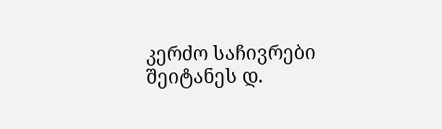კერძო საჩივრები შეიტანეს დ.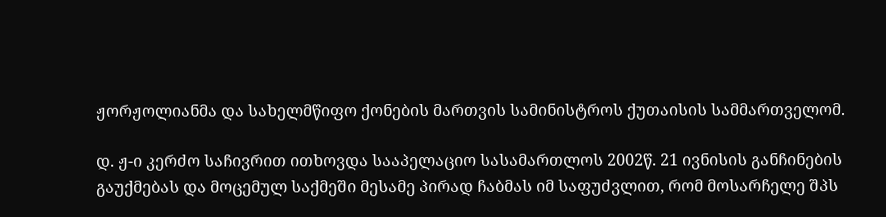ჟორჟოლიანმა და სახელმწიფო ქონების მართვის სამინისტროს ქუთაისის სამმართველომ.

დ. ჟ-ი კერძო საჩივრით ითხოვდა სააპელაციო სასამართლოს 2002წ. 21 ივნისის განჩინების გაუქმებას და მოცემულ საქმეში მესამე პირად ჩაბმას იმ საფუძვლით, რომ მოსარჩელე შპს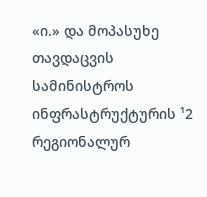«ი.» და მოპასუხე თავდაცვის სამინისტროს ინფრასტრუქტურის ¹2 რეგიონალურ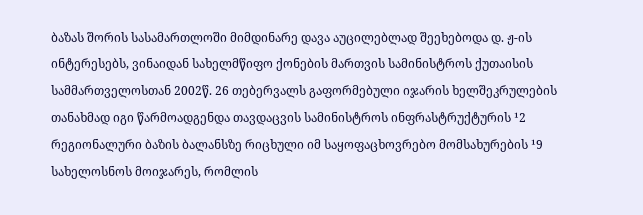ბაზას შორის სასამართლოში მიმდინარე დავა აუცილებლად შეეხებოდა დ. ჟ-ის ინტერესებს, ვინაიდან სახელმწიფო ქონების მართვის სამინისტროს ქუთაისის სამმართველოსთან 2002წ. 26 თებერვალს გაფორმებული იჯარის ხელშეკრულების თანახმად იგი წარმოადგენდა თავდაცვის სამინისტროს ინფრასტრუქტურის ¹2 რეგიონალური ბაზის ბალანსზე რიცხული იმ საყოფაცხოვრებო მომსახურების ¹9 სახელოსნოს მოიჯარეს, რომლის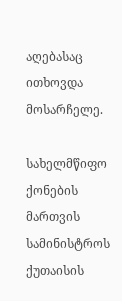აღებასაც ითხოვდა მოსარჩელე.

სახელმწიფო ქონების მართვის სამინისტროს ქუთაისის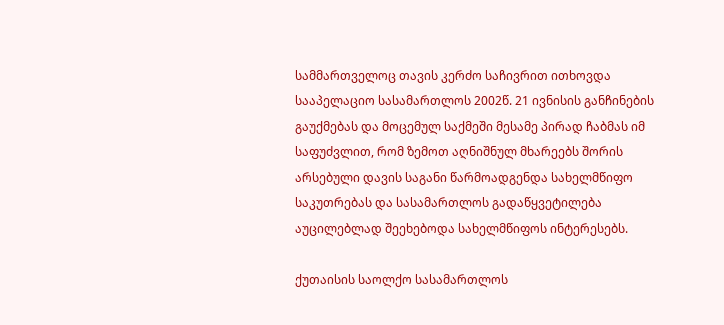სამმართველოც თავის კერძო საჩივრით ითხოვდა სააპელაციო სასამართლოს 2002წ. 21 ივნისის განჩინების გაუქმებას და მოცემულ საქმეში მესამე პირად ჩაბმას იმ საფუძვლით, რომ ზემოთ აღნიშნულ მხარეებს შორის არსებული დავის საგანი წარმოადგენდა სახელმწიფო საკუთრებას და სასამართლოს გადაწყვეტილება აუცილებლად შეეხებოდა სახელმწიფოს ინტერესებს.

ქუთაისის საოლქო სასამართლოს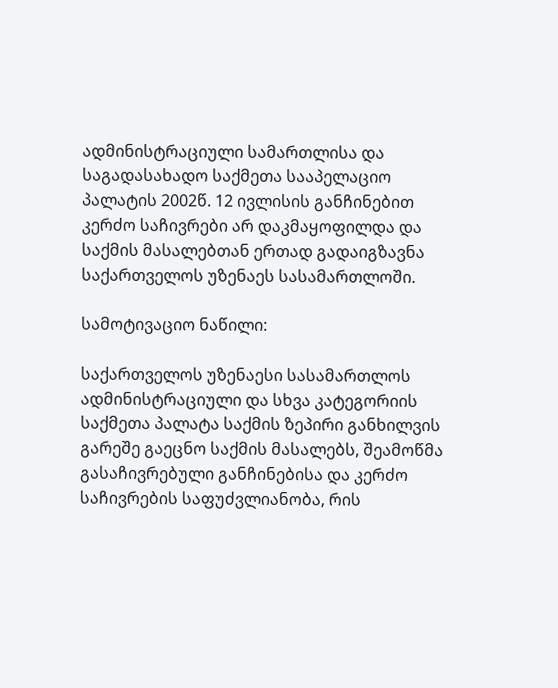ადმინისტრაციული სამართლისა და საგადასახადო საქმეთა სააპელაციო პალატის 2002წ. 12 ივლისის განჩინებით კერძო საჩივრები არ დაკმაყოფილდა და საქმის მასალებთან ერთად გადაიგზავნა საქართველოს უზენაეს სასამართლოში.

სამოტივაციო ნაწილი:

საქართველოს უზენაესი სასამართლოს ადმინისტრაციული და სხვა კატეგორიის საქმეთა პალატა საქმის ზეპირი განხილვის გარეშე გაეცნო საქმის მასალებს, შეამოწმა გასაჩივრებული განჩინებისა და კერძო საჩივრების საფუძვლიანობა, რის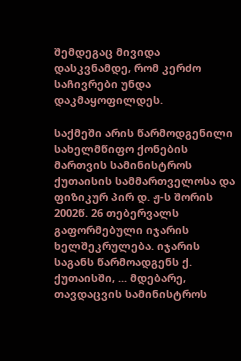შემდეგაც მივიდა დასკვნამდე, რომ კერძო საჩივრები უნდა დაკმაყოფილდეს.

საქმეში არის წარმოდგენილი სახელმწიფო ქონების მართვის სამინისტროს ქუთაისის სამმართველოსა და ფიზიკურ პირ დ. ჟ-ს შორის 2002წ. 26 თებერვალს გაფორმებული იჯარის ხელშეკრულება. იჯარის საგანს წარმოადგენს ქ. ქუთაისში, ... მდებარე, თავდაცვის სამინისტროს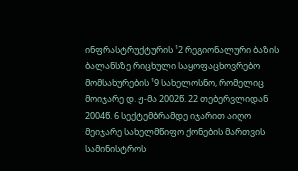ინფრასტრუქტურის ¹2 რეგიონალური ბაზის ბალანსზე რიცხული საყოფაცხოვრებო მომსახურების ¹9 სახელოსნო, რომელიც მოიჯარე დ. ჟ-მა 2002წ. 22 თებერვლიდან 2004წ. 6 სექტემბრამდე იჯარით აიღო მეიჯარე სახელმწიფო ქონების მართვის სამინისტროს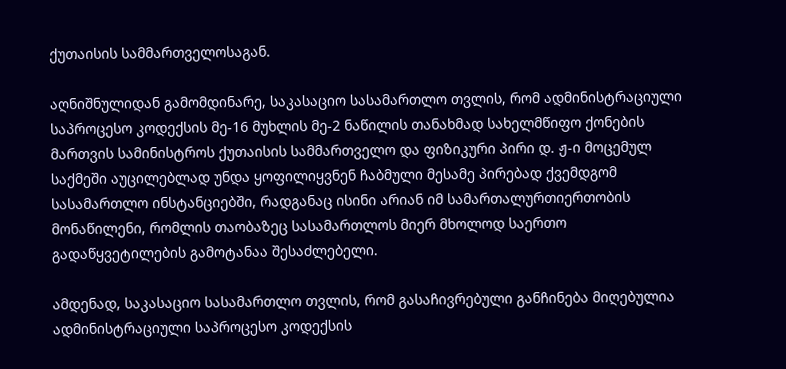ქუთაისის სამმართველოსაგან.

აღნიშნულიდან გამომდინარე, საკასაციო სასამართლო თვლის, რომ ადმინისტრაციული საპროცესო კოდექსის მე-16 მუხლის მე-2 ნაწილის თანახმად სახელმწიფო ქონების მართვის სამინისტროს ქუთაისის სამმართველო და ფიზიკური პირი დ. ჟ-ი მოცემულ საქმეში აუცილებლად უნდა ყოფილიყვნენ ჩაბმული მესამე პირებად ქვემდგომ სასამართლო ინსტანციებში, რადგანაც ისინი არიან იმ სამართალურთიერთობის მონაწილენი, რომლის თაობაზეც სასამართლოს მიერ მხოლოდ საერთო გადაწყვეტილების გამოტანაა შესაძლებელი.

ამდენად, საკასაციო სასამართლო თვლის, რომ გასაჩივრებული განჩინება მიღებულია ადმინისტრაციული საპროცესო კოდექსის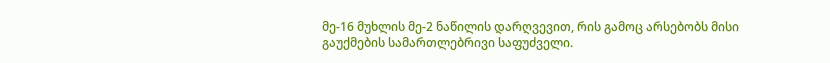მე-16 მუხლის მე-2 ნაწილის დარღვევით, რის გამოც არსებობს მისი გაუქმების სამართლებრივი საფუძველი.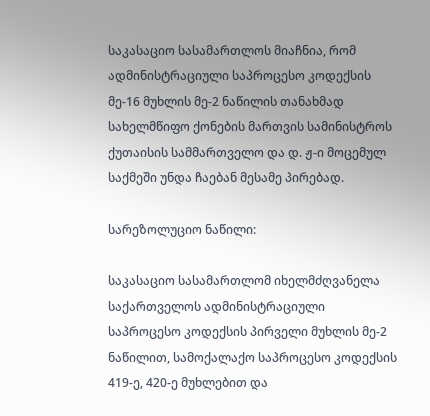საკასაციო სასამართლოს მიაჩნია, რომ ადმინისტრაციული საპროცესო კოდექსის მე-16 მუხლის მე-2 ნაწილის თანახმად სახელმწიფო ქონების მართვის სამინისტროს ქუთაისის სამმართველო და დ. ჟ-ი მოცემულ საქმეში უნდა ჩაებან მესამე პირებად.

სარეზოლუციო ნაწილი:

საკასაციო სასამართლომ იხელმძღვანელა საქართველოს ადმინისტრაციული საპროცესო კოდექსის პირველი მუხლის მე-2 ნაწილით, სამოქალაქო საპროცესო კოდექსის 419-ე, 420-ე მუხლებით და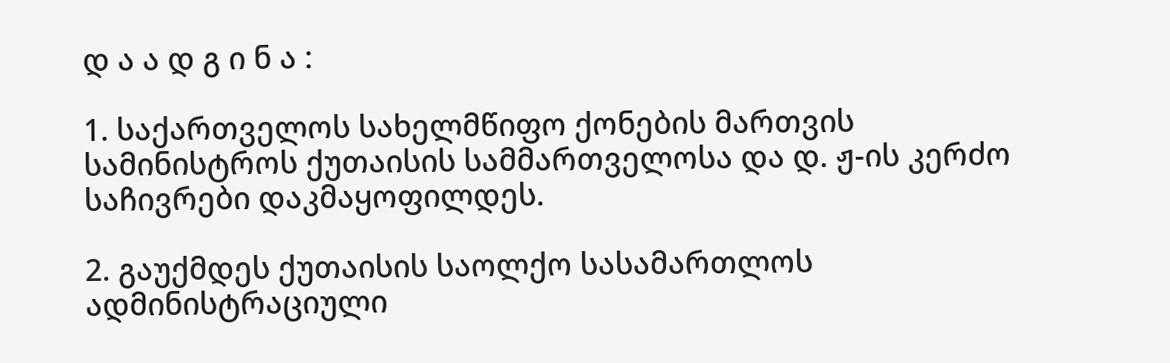დ ა ა დ გ ი ნ ა :

1. საქართველოს სახელმწიფო ქონების მართვის სამინისტროს ქუთაისის სამმართველოსა და დ. ჟ-ის კერძო საჩივრები დაკმაყოფილდეს.

2. გაუქმდეს ქუთაისის საოლქო სასამართლოს ადმინისტრაციული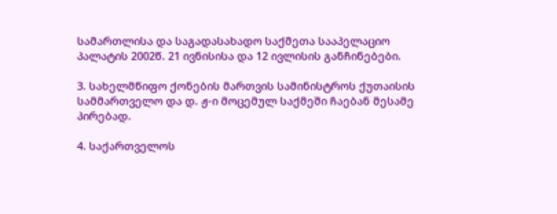სამართლისა და საგადასახადო საქმეთა სააპელაციო პალატის 2002წ. 21 ივნისისა და 12 ივლისის განჩინებები.

3. სახელმწიფო ქონების მართვის სამინისტროს ქუთაისის სამმართველო და დ. ჟ-ი მოცემულ საქმეში ჩაებან მესამე პირებად.

4. საქართველოს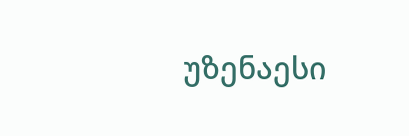უზენაესი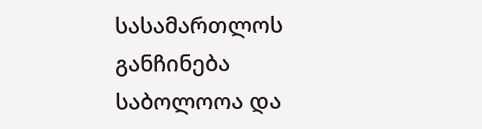სასამართლოს განჩინება საბოლოოა და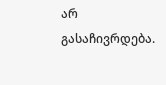არ გასაჩივრდება.